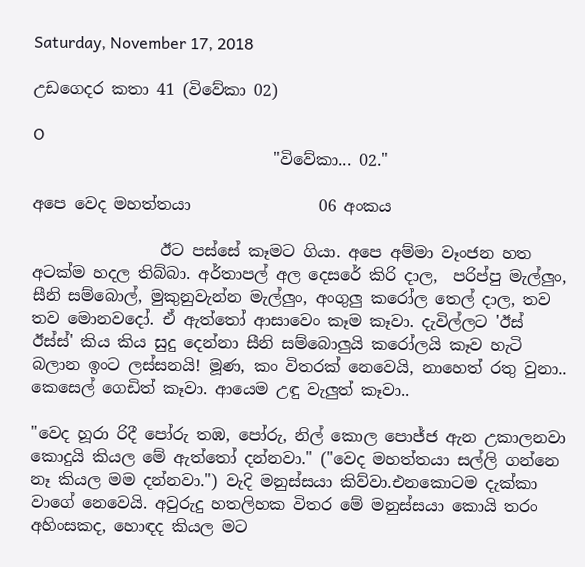Saturday, November 17, 2018

උඩගෙදර කතා 41 (විවේකා 02)

O
                              "විවේකා... 02."

අපෙ වෙද මහත්තයා                06 අංකය

                ඊට පස්සේ කෑමට ගියා. අපෙ අම්මා වෑංජන හත අටක්ම හදල තිබ්බා. අර්තාපල් අල දෙසරේ කිරි දාල,  පරිප්පු මැල්ලුං, සීනි සම්බොල්, මුකුනුවැන්න මැල්ලුං, අංගුලු කරෝල තෙල් දාල, තව තව මොනවදෝ. ඒ ඇත්තෝ ආසාවෙං කෑම කෑවා. දැවිල්ලට 'ඊස් ඊස්ස්' කිය කිය සුදු දෙන්නා සීනි සම්බොලුයි කරෝලයි කෑව හැටි බලාන ඉංට ලස්සනයි! මූණ, කං විතරක් නෙවෙයි, නාහෙත් රතු වුනා.. කෙසෙල් ගෙඩිත් කෑවා. ආයෙම උඳු වැලුත් කෑවා..

"වෙද හූරා රිදී පෝරු තඹ, පෝරු, නිල් කොල පොජ්ජ ඇන උකාලනවා කොදුයි කියල මේ ඇත්තෝ දන්නවා." ("වෙද මහත්තයා සල්ලි ගන්නෙ නෑ කියල මම දන්නවා.") වැදි මනුස්සයා කිව්වා.එනකොටම දැක්කා වාගේ නෙවෙයි. අවුරුදු හතලිහක විතර මේ මනුස්සයා කොයි තරං අහිංසකද, හොඳද කියල මට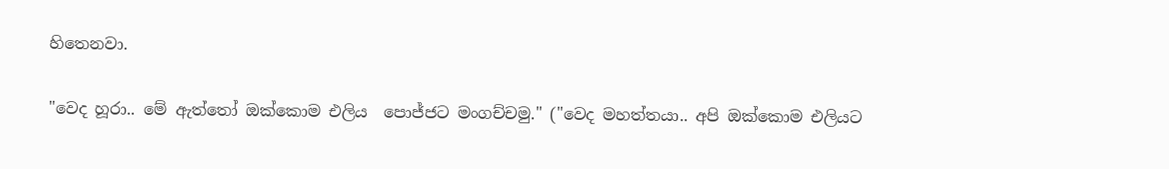හිතෙනවා.

"වෙද හූරා.. මේ ඇත්තෝ ඔක්කොම එලිය  පොජ්ජට මංගච්චමු." ("වෙද මහත්තයා.. අපි ඔක්කොම එලියට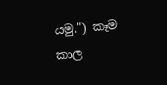යමු.") කෑම කාල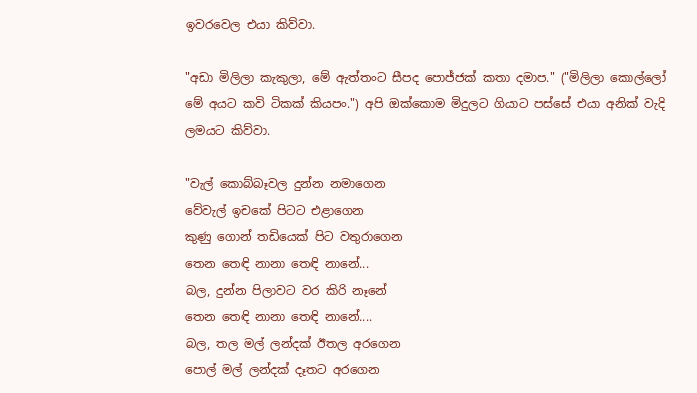ඉවරවෙල එයා කිව්වා.

"අඩා මිලිලා කැකුලා, මේ ඇත්තංට සීපද පොජ්ජක් කතා දමාප." ("මිලිලා කොල්ලෝ මේ අයට කවි ටිකක් කියපං.") අපි ඔක්කොම මිදුලට ගියාට පස්සේ එයා අනික් වැදි ලමයට කිව්වා.

"වැල් කොබ්බෑවල දුන්න නමාගෙන
වේවැල් ඉචකේ පිටට එළාගෙන
කුණු ගොන් තඩියෙක් පිට වතුරාගෙන
තෙන තෙඳි නානා තෙඳි නානේ...
බල, දුන්න පිලාවට වර කිරි නෑනේ
තෙන තෙඳි නානා තෙඳි නානේ....
බල, තල මල් ලන්දක් ඊතල අරගෙන
පොල් මල් ලන්දක් දෑතට අරගෙන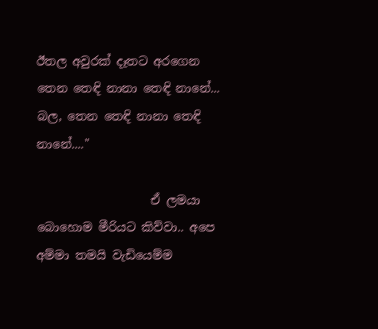ඊතල අවුරක් දෑතට අරගෙන
තෙන තෙඳි නානා තෙඳි නානේ...
බල, තෙන තෙඳි නානා තෙඳි නානේ...."

                   ඒ ලමයා බොහොම මීරියට කිව්වා.. අපෙ අම්මා තමයි වැඩියෙම්ම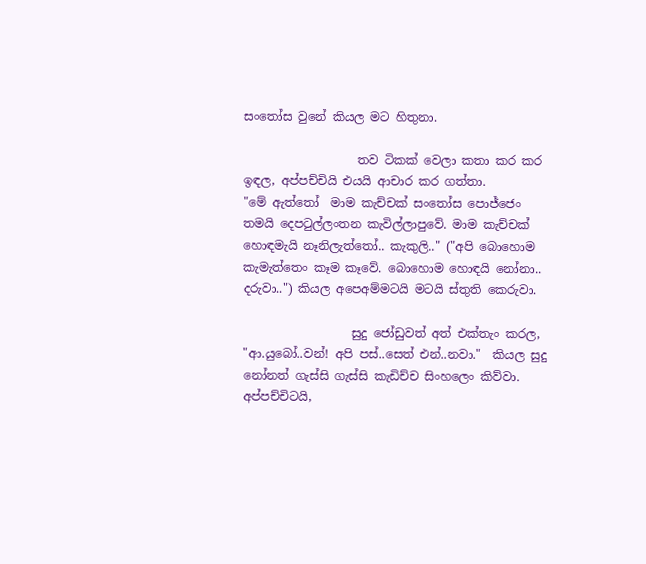සංතෝස වුනේ කියල මට හිතුනා.

                   තව ටිකක් වෙලා කතා කර කර ඉඳල, අප්පච්චියි එයයි ආචාර කර ගත්තා.
"මේ ඇත්තෝ  මාම කැච්චක් සංතෝස පොජ්ජෙං තමයි දෙපටුල්ලංතන කැවිල්ලාපුවේ. මාම කැච්චක් හොඳමැයි නෑනිලැත්තෝ.. කැකුලි.." ("අපි බොහොම කැමැත්තෙං කෑම කෑවේ. බොහොම හොඳයි නෝනා.. දරුවා..") කියල අපෙඅම්මටයි මටයි ස්තුති කෙරුවා.

                  සුදු ජෝඩුවත් අත් එක්තැං කරල,  "ආ.යුබෝ..වන්! අපි පස්..සෙත් එන්..නවා."  කියල සුදු නෝනත් ගැස්සි ගැස්සි කැඩිච්ච සිංහලෙං කිව්වා. අප්පච්චිටයි,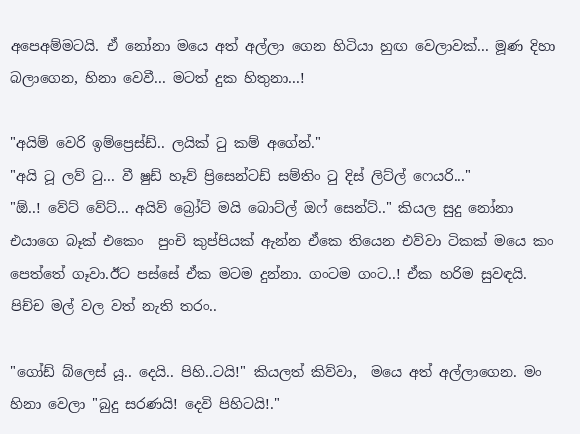අපෙඅම්මටයි. ඒ නෝනා මයෙ අත් අල්ලා ගෙන හිටියා හුඟ වෙලාවක්... මූණ දිහා බලාගෙන, හිනා වෙවී... මටත් දුක හිතුනා...!

"අයිම් වෙරි ඉම්ප්‍රෙස්ඩ්.. ලයික් ටු කම් අගේන්."
"අයි ටූ ලව් ටු... වී ෂුඩ් හෑව් ප්‍රිසෙන්ටඩ් සම්තිං ටු දිස් ලිට්ල් ෆෙයරි..."
"ඕ..! වේට් වේට්... අයිව් බ්‍රෝට් මයි බොට්ල් ඔෆ් සෙන්ට්.." කියල සුදු නෝනා එයාගෙ බෑක් එකෙං  පුංචි කුප්පියක් ඇන්න ඒකෙ තියෙන එව්වා ටිකක් මයෙ කං පෙත්තේ ගෑවා.ඊට පස්සේ ඒක මටම දුන්නා. ගංටම ගංට..! ඒක හරිම සුවඳයි. පිච්ච මල් වල වත් නැති තරං..

"ගෝඩ් බ්ලෙස් යූ.. දෙයි.. පිහි..ටයි!" කියලත් කිව්වා,  මයෙ අත් අල්ලාගෙන. මං හිනා වෙලා "බුදු සරණයි! දෙවි පිහිටයි!."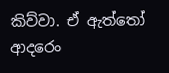කිව්වා. ඒ ඇත්තෝ ආදරෙං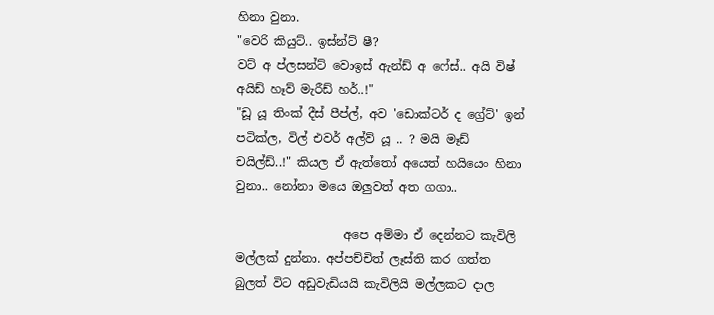හිනා වුනා.
"වෙරි කියුට්.. ඉස්න්ට් ෂී?
වට් අ ප්ලසන්ට් වොඉස් ඇන්ඩ් අ ෆේස්.. අයි විෂ් අයිඩ් හෑව් මැරීඩ් හර්..!"
"ඩූ යූ තිංක් දීස් පීප්ල්, අව 'ඩොක්ටර් ද ග්‍රේට්' ඉන් පටික්ල, විල් එවර් අල්ව් යූ .. ? මයි මෑඩ් චයිල්ඩ්..!" කියල ඒ ඇත්තෝ අයෙත් හයියෙං හිනා වුනා.. නෝනා මයෙ ඔලුවත් අත ගගා..

                  අපෙ අම්මා ඒ දෙන්නට කැවිලි මල්ලක් දුන්නා. අප්පච්චිත් ලෑස්ති කර ගත්ත බුලත් විට අඩුවැඩියයි කැවිලියි මල්ලකට දාල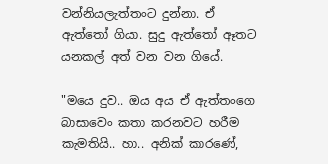වන්නියලැත්තංට දුන්නා. ඒ ඇත්තෝ ගියා. සුදු ඇත්තෝ ඈතට යනකල් අත් වන වන ගියේ.

"මයෙ දුව.. ඔය අය ඒ ඇත්තංගෙ බාසාවෙං කතා කරනවට හරීම කැමතියි.. හා.. අනික් කාරණේ,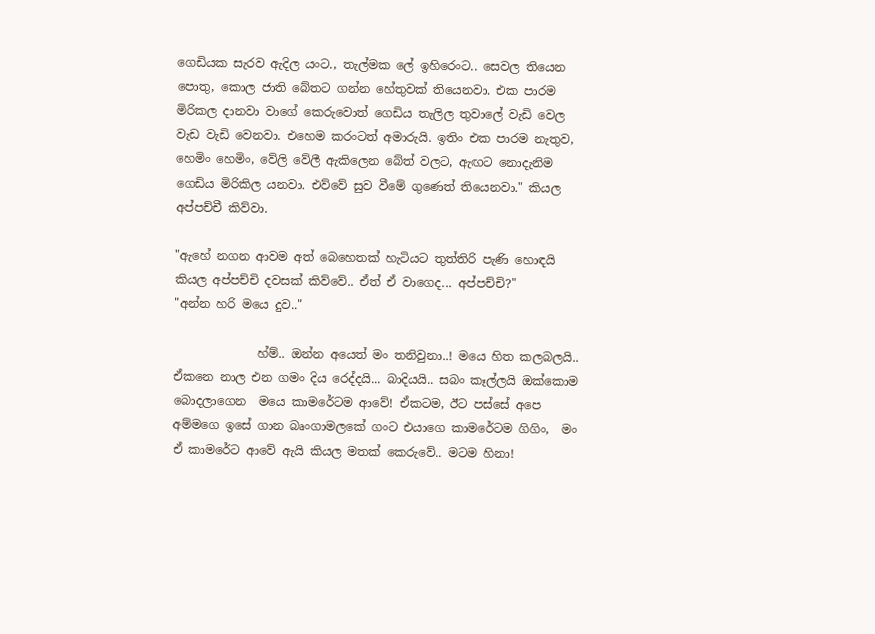ගෙඩියක සැරව ඇදිල යංට., තැල්මක ලේ ඉහිරෙංට.. සෙවල තියෙන පොතු, කොල ජාති බේතට ගන්න හේතුවක් තියෙනවා. එක පාරම මිරිකල දානවා වාගේ කෙරුවොත් ගෙඩිය තැලිල තුවාලේ වැඩි වෙල වැඩ වැඩි වෙනවා. එහෙම කරංටත් අමාරුයි. ඉතිං එක පාරම නැතුව, හෙමිං හෙමිං, වේලි වේලී ඇකිලෙන බේත් වලට, ඇඟට නොදැනිම ගෙඩිය මිරිකිල යනවා. එව්වේ සුව වීමේ ගුණෙත් තියෙනවා." කියල අප්පච්චී කිව්වා.

"ඇහේ නගන ආවම අත් බෙහෙතක් හැටියට තුත්තිරි පැණි හොඳයි කියල අප්පච්චි දවසක් කිව්වේ.. ඒත් ඒ වාගෙද... අප්පච්චි?"
"අන්න හරි මයෙ දුව.."

              හ්ම්.. ඔන්න අයෙත් මං තනිවුනා..! මයෙ හිත කලබලයි.. ඒකනෙ නාල එන ගමං දිය රෙද්දයි... බාදියයි.. සබං කෑල්ලයි ඔක්කොම බොදලාගෙන  මයෙ කාමරේටම ආවේ! ඒකටම, ඊට පස්සේ අපෙ අම්මගෙ ඉසේ ගාන බෘංගාමලකේ ගංට එයාගෙ කාමරේටම ගිගිං,  මං ඒ කාමරේට ආවේ ඇයි කියල මතක් කෙරුවේ.. මටම හිනා!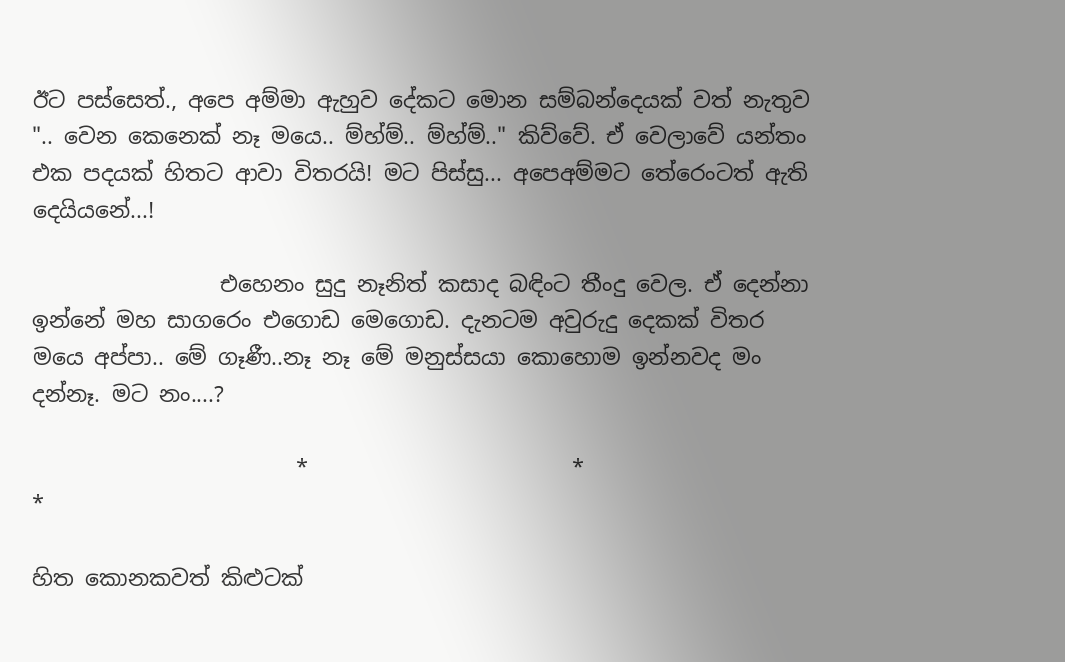ඊට පස්සෙත්., අපෙ අම්මා ඇහුව දේකට මොන සම්බන්දෙයක් වත් නැතුව   ".. වෙන කෙනෙක් නෑ මයෙ.. ම්හ්ම්.. ම්හ්ම්.." කිව්වේ. ඒ වෙලාවේ යන්තං එක පදයක් හිතට ආවා විතරයි! මට පිස්සු... අපෙඅම්මට තේරෙංටත් ඇති දෙයියනේ...!

                 එහෙනං සුදු නෑනිත් කසාද බඳිංට තීංදු වෙල. ඒ දෙන්නා ඉන්නේ මහ සාගරෙං එගොඩ මෙගොඩ. දැනටම අවුරුදු දෙකක් විතර මයෙ අප්පා.. මේ ගෑණී..නෑ නෑ මේ මනුස්සයා කොහොම ඉන්නවද මං දන්නෑ. මට නං....?

                        *                        *                        *

හිත කොනකවත් කිළුටක්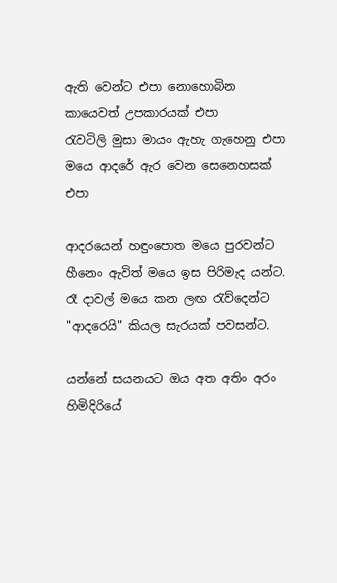ඇති වෙන්ට එපා නොහොබින කායෙවත් උපකාරයක් එපා
රැවටිලි මුසා මායං ඇහැ ගැහෙනු එපා
මයෙ ආදරේ ඇර වෙන සෙනෙහසක් එපා

ආදරයෙන් හඳුංපොත මයෙ පුරවන්ට
හීනෙං ඇවිත් මයෙ ඉස පිරිමැද යන්ට.
රෑ දාවල් මයෙ කන ලඟ රැව්දෙන්ට
"ආදරෙයි" කියල සැරයක් පවසන්ට.

යන්නේ සයනයට ඔය අත අතිං අරං
හිමිදිරියේ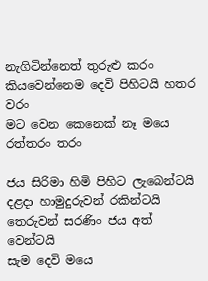නැගිටින්නෙත් තුරුළු කරං
කියවෙන්නෙම දෙවි පිහිටයි හතර වරං
මට වෙන කෙනෙක් නෑ මයෙ රත්තරං තරං

ජය සිරිමා හිමි පිහිට ලැබෙන්ටයි
දළදා හාමුදුරුවන් රකින්ටයි
තෙරුවන් සරණිං ජය අත් වෙන්ටයි
සැම දෙවි මයෙ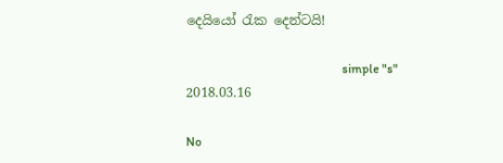දෙයියෝ රැක දෙන්ටයි!

                                                    simple "s"
2018.03.16

No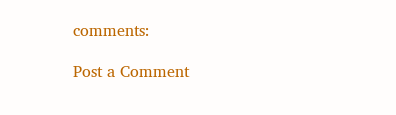comments:

Post a Comment